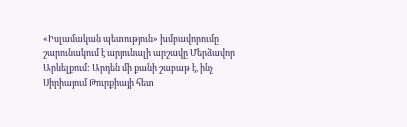«Իսլամական պետություն» խմբավորումը շարունակում է արյունալի արշավը Մերձավոր Արևելքում: Արդեն մի քանի շաբաթ է, ինչ Սիրիայում Թուրքիայի հետ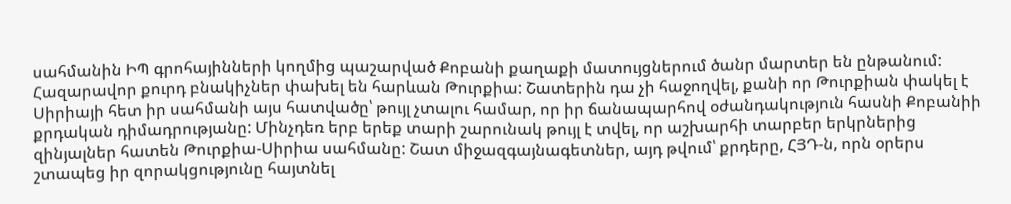սահմանին ԻՊ գրոհայինների կողմից պաշարված Քոբանի քաղաքի մատույցներում ծանր մարտեր են ընթանում: Հազարավոր քուրդ բնակիչներ փախել են հարևան Թուրքիա: Շատերին դա չի հաջողվել, քանի որ Թուրքիան փակել է Սիրիայի հետ իր սահմանի այս հատվածը՝ թույլ չտալու համար, որ իր ճանապարհով օժանդակություն հասնի Քոբանիի քրդական դիմադրությանը: Մինչդեռ երբ երեք տարի շարունակ թույլ է տվել, որ աշխարհի տարբեր երկրներից զինյալներ հատեն Թուրքիա-Սիրիա սահմանը: Շատ միջազգայնագետներ, այդ թվում՝ քրդերը, ՀՅԴ-ն, որն օրերս շտապեց իր զորակցությունը հայտնել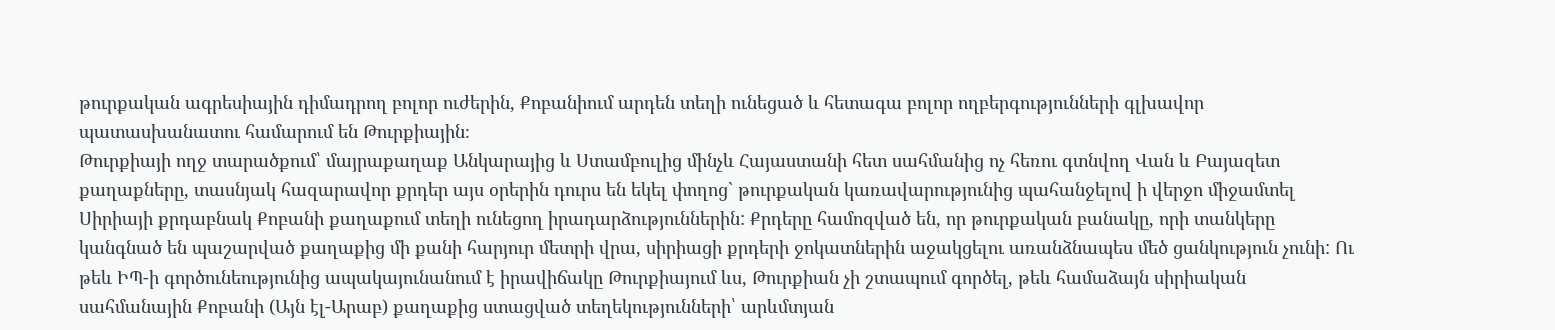թուրքական ագրեսիային դիմադրող բոլոր ուժերին, Քոբանիում արդեն տեղի ունեցած և հետագա բոլոր ողբերգությունների գլխավոր պատասխանատու համարում են Թուրքիային։
Թուրքիայի ողջ տարածքում՝ մայրաքաղաք Անկարայից և Ստամբուլից մինչև Հայաստանի հետ սահմանից ոչ հեռու գտնվող Վան և Բայազետ քաղաքները, տասնյակ հազարավոր քրդեր այս օրերին դուրս են եկել փողոց` թուրքական կառավարությունից պահանջելով ի վերջո միջամտել Սիրիայի քրդաբնակ Քոբանի քաղաքում տեղի ունեցող իրադարձություններին: Քրդերը համոզված են, որ թուրքական բանակը, որի տանկերը կանգնած են պաշարված քաղաքից մի քանի հարյուր մետրի վրա, սիրիացի քրդերի ջոկատներին աջակցելու առանձնապես մեծ ցանկություն չունի: Ու թեև ԻՊ-ի գործունեությունից ապակայունանում է իրավիճակը Թուրքիայում ևս, Թուրքիան չի շտապում գործել, թեև համաձայն սիրիական սահմանային Քոբանի (Այն էլ-Արաբ) քաղաքից ստացված տեղեկությունների՝ արևմտյան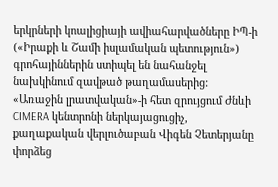երկրների կոալիցիայի ավիահարվածները ԻՊ-ի («Իրաքի և Շամի իսլամական պետություն») գրոհայիններին ստիպել են նահանջել նախկինում զավթած թաղամասերից:
«Առաջին լրատվական»-ի հետ զրույցում Ժնևի CIMERA կենտրոնի ներկայացուցիչ, քաղաքական վերլուծաբան Վիգեն Չետերյանը փորձեց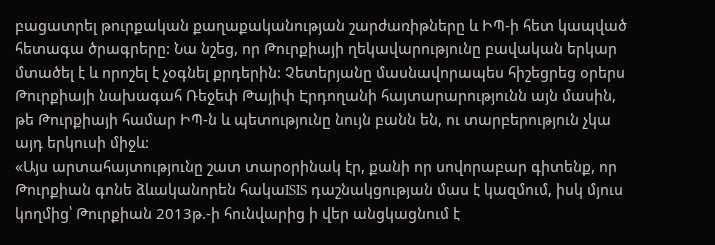բացատրել թուրքական քաղաքականության շարժառիթները և ԻՊ-ի հետ կապված հետագա ծրագրերը: Նա նշեց, որ Թուրքիայի ղեկավարությունը բավական երկար մտածել է և որոշել է չօգնել քրդերին: Չետերյանը մասնավորապես հիշեցրեց օրերս Թուրքիայի նախագահ Ռեջեփ Թայիփ Էրդողանի հայտարարությունն այն մասին, թե Թուրքիայի համար ԻՊ-ն և պետությունը նույն բանն են, ու տարբերություն չկա այդ երկուսի միջև:
«Այս արտահայտությունը շատ տարօրինակ էր, քանի որ սովորաբար գիտենք, որ Թուրքիան գոնե ձևականորեն հակաISIS դաշնակցության մաս է կազմում, իսկ մյուս կողմից՝ Թուրքիան 2013թ.-ի հունվարից ի վեր անցկացնում է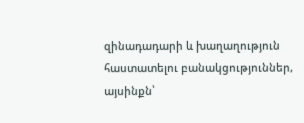զինադադարի և խաղաղություն հաստատելու բանակցություններ, այսինքն՝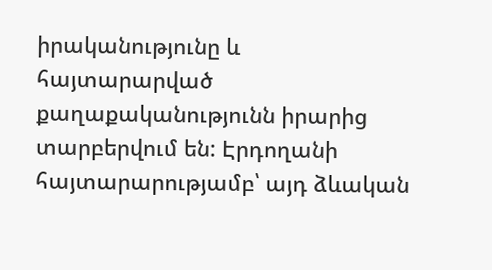իրականությունը և հայտարարված քաղաքականությունն իրարից տարբերվում են: Էրդողանի հայտարարությամբ՝ այդ ձևական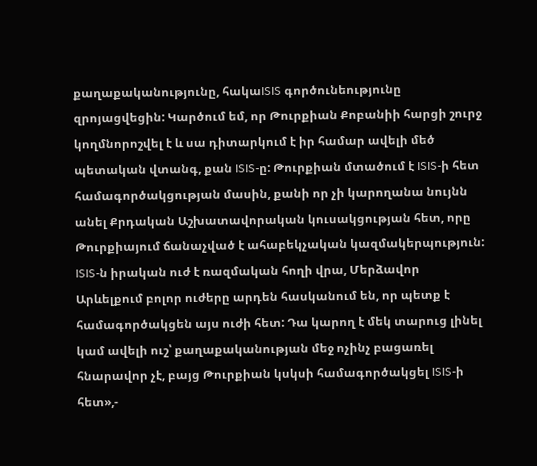քաղաքականությունը, հակաISIS գործունեությունը զրոյացվեցին: Կարծում եմ, որ Թուրքիան Քոբանիի հարցի շուրջ կողմնորոշվել է և սա դիտարկում է իր համար ավելի մեծ պետական վտանգ, քան ISIS-ը: Թուրքիան մտածում է ISIS-ի հետ համագործակցության մասին, քանի որ չի կարողանա նույնն անել Քրդական Աշխատավորական կուսակցության հետ, որը Թուրքիայում ճանաչված է ահաբեկչական կազմակերպություն: ISIS-ն իրական ուժ է ռազմական հողի վրա, Մերձավոր Արևելքում բոլոր ուժերը արդեն հասկանում են, որ պետք է համագործակցեն այս ուժի հետ: Դա կարող է մեկ տարուց լինել կամ ավելի ուշ՝ քաղաքականության մեջ ոչինչ բացառել հնարավոր չէ, բայց Թուրքիան կսկսի համագործակցել ISIS-ի հետ»,-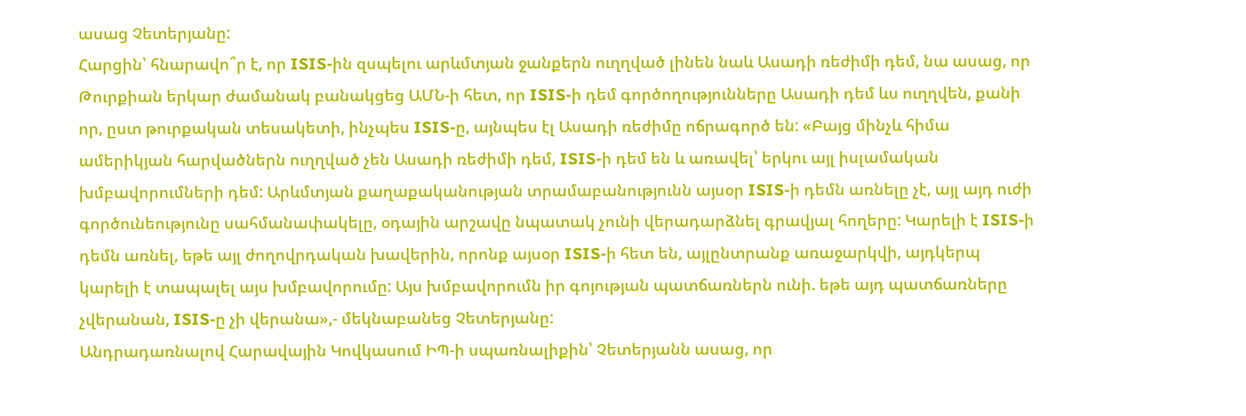ասաց Չետերյանը:
Հարցին՝ հնարավո՞ր է, որ ISIS-ին զսպելու արևմտյան ջանքերն ուղղված լինեն նաև Ասադի ռեժիմի դեմ, նա ասաց, որ Թուրքիան երկար ժամանակ բանակցեց ԱՄՆ-ի հետ, որ ISIS-ի դեմ գործողությունները Ասադի դեմ ևս ուղղվեն, քանի որ, ըստ թուրքական տեսակետի, ինչպես ISIS-ը, այնպես էլ Ասադի ռեժիմը ոճրագործ են: «Բայց մինչև հիմա ամերիկյան հարվածներն ուղղված չեն Ասադի ռեժիմի դեմ, ISIS-ի դեմ են և առավել՝ երկու այլ իսլամական խմբավորումների դեմ: Արևմտյան քաղաքականության տրամաբանությունն այսօր ISIS-ի դեմն առնելը չէ, այլ այդ ուժի գործունեությունը սահմանափակելը, օդային արշավը նպատակ չունի վերադարձնել գրավյալ հողերը: Կարելի է ISIS-ի դեմն առնել, եթե այլ ժողովրդական խավերին, որոնք այսօր ISIS-ի հետ են, այլընտրանք առաջարկվի, այդկերպ կարելի է տապալել այս խմբավորումը: Այս խմբավորումն իր գոյության պատճառներն ունի. եթե այդ պատճառները չվերանան, ISIS-ը չի վերանա»,- մեկնաբանեց Չետերյանը:
Անդրադառնալով Հարավային Կովկասում ԻՊ-ի սպառնալիքին՝ Չետերյանն ասաց, որ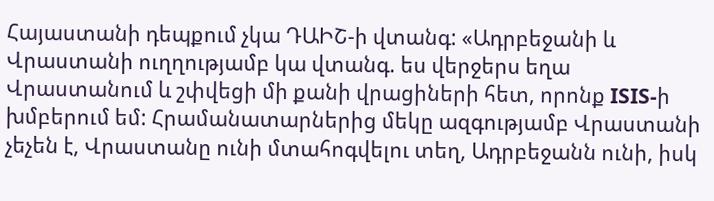Հայաստանի դեպքում չկա ԴԱԻՇ-ի վտանգ: «Ադրբեջանի և Վրաստանի ուղղությամբ կա վտանգ. ես վերջերս եղա Վրաստանում և շփվեցի մի քանի վրացիների հետ, որոնք ISIS-ի խմբերում եմ: Հրամանատարներից մեկը ազգությամբ Վրաստանի չեչեն է, Վրաստանը ունի մտահոգվելու տեղ, Ադրբեջանն ունի, իսկ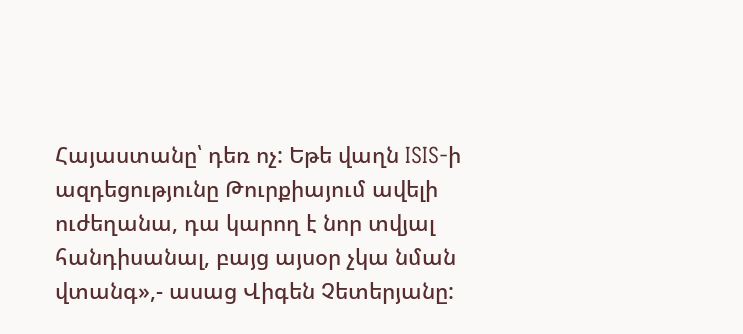Հայաստանը՝ դեռ ոչ: Եթե վաղն ISIS-ի ազդեցությունը Թուրքիայում ավելի ուժեղանա, դա կարող է նոր տվյալ հանդիսանալ, բայց այսօր չկա նման վտանգ»,- ասաց Վիգեն Չետերյանը: